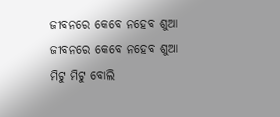ଜୀବନରେ କେବେ ନହେବ ଶୁଆ
ଜୀବନରେ କେବେ ନହେବ ଶୁଆ
ମିଟୁ ମିଟୁ ବୋଲି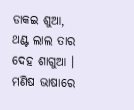ଡାକଇ ଶୁଆ,
ଥଣ୍ଟ ଲାଲ ତାର ଦେହ ଶାଗୁଆ ।
ମଣିଷ ଭାଷାରେ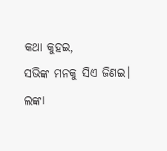କଥା କୁହଇ,
ସଭିଙ୍କ ମନକୁ ସିଏ ଜିଣଇ।
ଲଙ୍କା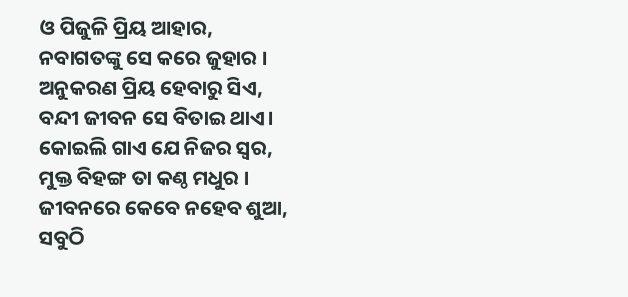ଓ ପିଜୁଳି ପ୍ରିୟ ଆହାର,
ନବାଗତଙ୍କୁ ସେ କରେ ଜୁହାର ।
ଅନୁକରଣ ପ୍ରିୟ ହେବାରୁ ସିଏ,
ବନ୍ଦୀ ଜୀବନ ସେ ବିତାଇ ଥାଏ।
କୋଇଲି ଗାଏ ଯେ ନିଜର ସ୍ବର,
ମୁକ୍ତ ବିହଙ୍ଗ ତା କଣ୍ଠ ମଧୁର ।
ଜୀବନରେ କେବେ ନହେବ ଶୁଆ,
ସବୁଠି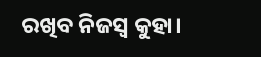ରଖିବ ନିଜସ୍ୱ କୁହା।